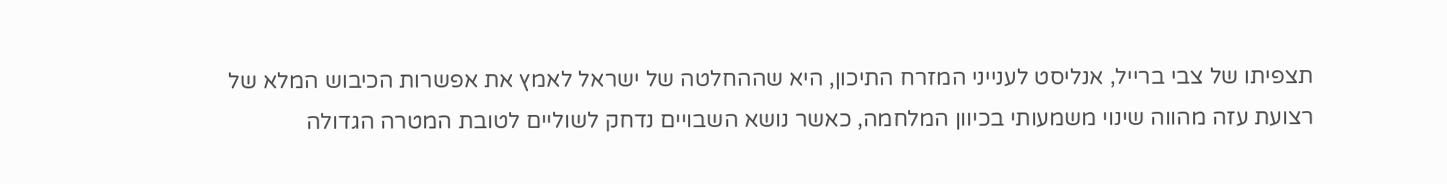תצפיתו של צבי ברייל, אנליסט לענייני המזרח התיכון, היא שההחלטה של ישראל לאמץ את אפשרות הכיבוש המלא של רצועת עזה מהווה שינוי משמעותי בכיוון המלחמה, כאשר נושא השבויים נדחק לשוליים לטובת המטרה הגדולה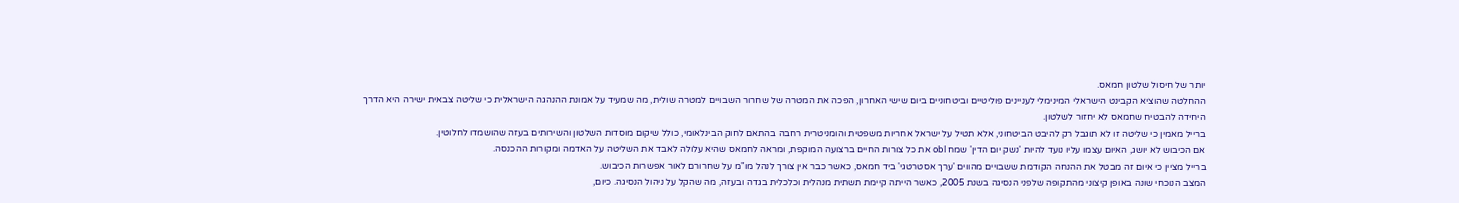יותר של חיסול שלטון חמאס.
ההחלטה שהוציא הקבינט הישראלי המינימלי לעניינים פוליטיים וביטחוניים ביום שישי האחרון, הפכה את המטרה של שחרור השבויים למטרה שולית, מה שמעיד על אמונת ההנהגה הישראלית כי שליטה צבאית ישירה היא הדרך היחידה להבטיח שחמאס לא יחזור לשלטון.
ברייל מאמין כי שליטה זו לא תוגבל רק להיבט הביטחוני, אלא תטיל על ישראל אחריות משפטית והומניטרית רחבה בהתאם לחוק הבינלאומי, כולל שיקום מוסדות השלטון והשירותים בעזה שהושמדו לחלוטין.
אם הכיבוש לא יושג, האיום עצמו עליו נועד להיות 'נשק יום הדין' שמח obl את כל צורות החיים ברצועה המוקפת, ומראה לחמאס שהיא עלולה לאבד את השליטה על האדמה ומקורות ההכנסה.
ברייל מציין כי איום זה מבטל את ההנחה הקודמת ששבויים מהווים 'ערך אסטרטגי' ביד חמאס, כאשר כבר אין צורך לנהל מו"מ על שחרורם לאור אפשרות הכיבוש.
המצב הנוכחי שונה באופן קיצוני מהתקופה שלפני הנסיגה בשנת 2005, כאשר הייתה קיימת תשתית מנהלית וכלכלית בגדה ובעזה, מה שהקל על ניהול הנסיגה. כיום,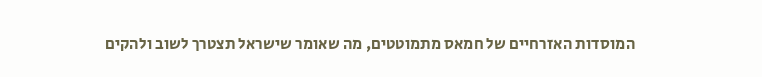המוסדות האזרחיים של חמאס מתמוטטים, מה שאומר שישראל תצטרך לשוב ולהקים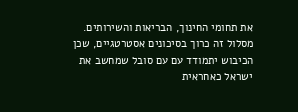את תחומי החינוך, הבריאות והשירותים.
מסלול זה כרוך בסיכונים אסטרטגיים, שכן הכיבוש יתמודד עם עם סובל שמחשב את ישראל כאחראית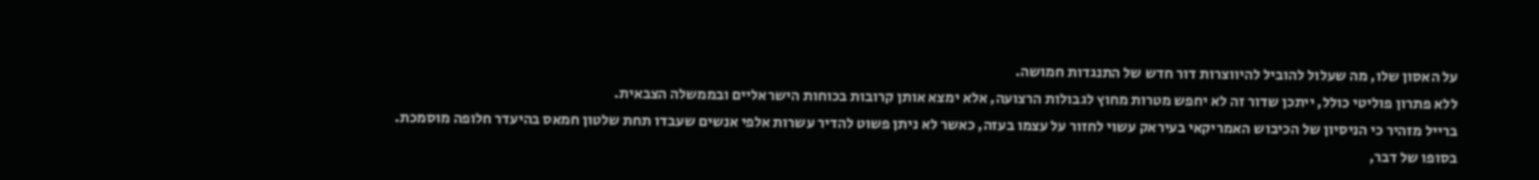על האסון שלו, מה שעלול להוביל להיווצרות דור חדש של התנגדות חמושה.
ללא פתרון פוליטי כולל, ייתכן שדור זה לא יחפש מטרות מחוץ לגבולות הרצועה, אלא ימצא אותן קרובות בכוחות הישראליים ובממשלה הצבאית.
ברייל מזהיר כי הניסיון של הכיבוש האמריקאי בעיראק עשוי לחזור על עצמו בעזה, כאשר לא ניתן פשוט להדיר עשרות אלפי אנשים שעבדו תחת שלטון חמאס בהיעדר חלופה מוסמכת.
בסופו של דבר,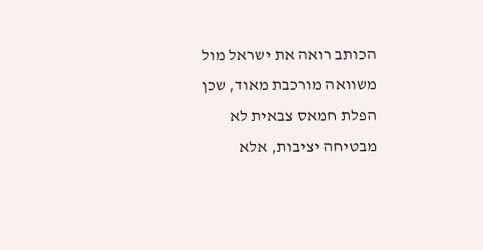הכותב רואה את ישראל מול משוואה מורכבת מאוד, שכן הפלת חמאס צבאית לא מבטיחה יציבות, אלא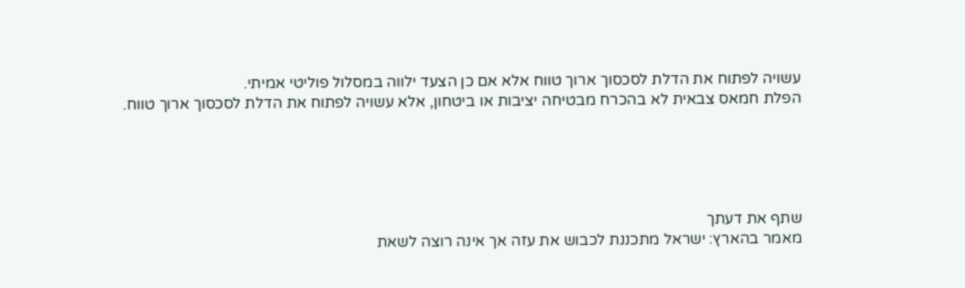עשויה לפתוח את הדלת לסכסוך ארוך טווח אלא אם כן הצעד ילווה במסלול פוליטי אמיתי.
הפלת חמאס צבאית לא בהכרח מבטיחה יציבות או ביטחון, אלא עשויה לפתוח את הדלת לסכסוך ארוך טווח.





שתף את דעתך
מאמר בהארץ: ישראל מתכננת לכבוש את עזה אך אינה רוצה לשאת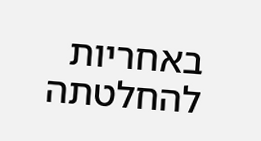באחריות להחלטתה